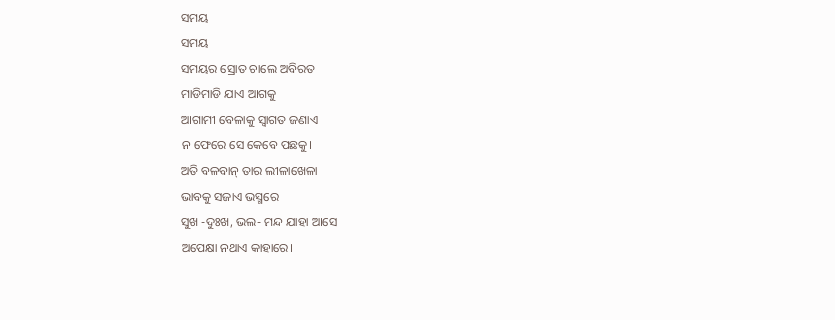ସମୟ
ସମୟ
ସମୟର ସ୍ରୋତ ଚାଲେ ଅବିରତ
ମାଡିମାଡି ଯାଏ ଆଗକୁ
ଆଗାମୀ ବେଳାକୁ ସ୍ୱାଗତ ଜଣାଏ
ନ ଫେରେ ସେ କେବେ ପଛକୁ।
ଅତି ବଳବାନ୍ ତାର ଲୀଳାଖେଳା
ଭାବକୁ ସଜାଏ ଭସ୍ମରେ
ସୁଖ -ଦୁଃଖ, ଭଲ- ମନ୍ଦ ଯାହା ଆସେ
ଅପେକ୍ଷା ନଥାଏ କାହାରେ।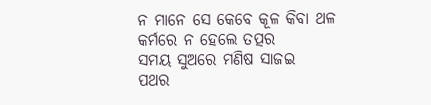ନ ମାନେ ସେ କେବେ କୂଳ କିବା ଥଳ
କର୍ମରେ ନ ହେଲେ ତତ୍ପର
ସମୟ ସୁଅରେ ମଣିଷ ସାଜଇ
ପଥର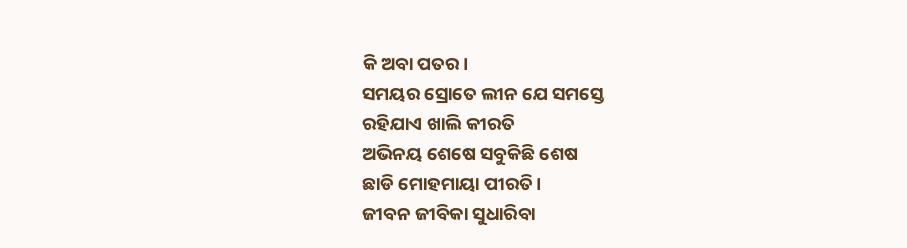କି ଅବା ପତର।
ସମୟର ସ୍ରୋତେ ଲୀନ ଯେ ସମସ୍ତେ
ରହିଯାଏ ଖାଲି କୀରତି
ଅଭିନୟ ଶେଷେ ସବୁକିଛି ଶେଷ
ଛାଡି ମୋହମାୟା ପୀରତି।
ଜୀବନ ଜୀବିକା ସୁଧାରିବା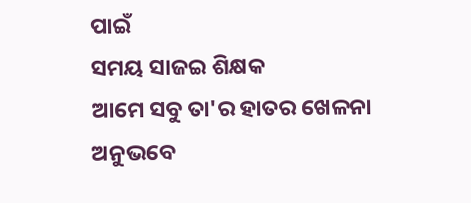ପାଇଁ
ସମୟ ସାଜଇ ଶିକ୍ଷକ
ଆମେ ସବୁ ତା'ର ହାତର ଖେଳନା
ଅନୁଭବେ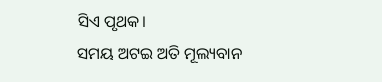ସିଏ ପୃଥକ।
ସମୟ ଅଟଇ ଅତି ମୂଲ୍ୟବାନ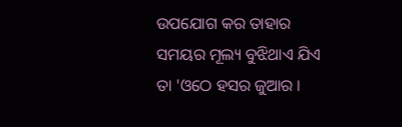ଉପଯୋଗ କର ତାହାର
ସମୟର ମୂଲ୍ୟ ବୁଝିଥାଏ ଯିଏ
ତା 'ଓଠେ ହସର ଜୁଆର ।